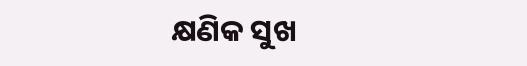କ୍ଷଣିକ ସୁଖ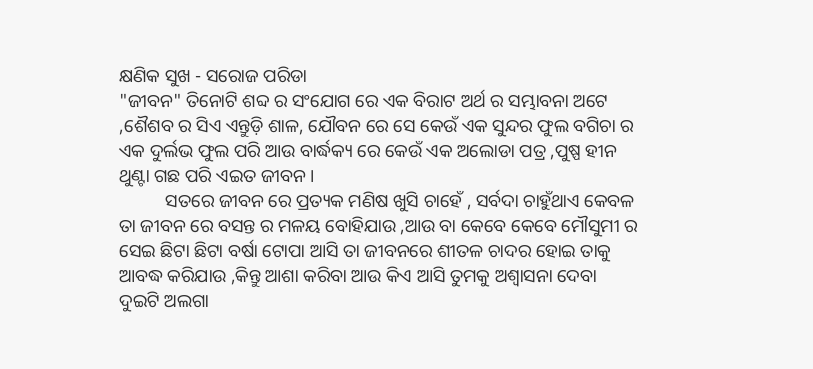କ୍ଷଣିକ ସୁଖ - ସରୋଜ ପରିଡା
"ଜୀବନ" ତିନୋଟି ଶବ୍ଦ ର ସଂଯୋଗ ରେ ଏକ ବିରାଟ ଅର୍ଥ ର ସମ୍ଭାବନା ଅଟେ ,ଶୈଶବ ର ସିଏ ଏନ୍ତୁଡ଼ି ଶାଳ, ଯୌବନ ରେ ସେ କେଉଁ ଏକ ସୁନ୍ଦର ଫୁଲ ବଗିଚା ର ଏକ ଦୁର୍ଲଭ ଫୁଲ ପରି ଆଉ ବାର୍ଦ୍ଧକ୍ୟ ରେ କେଉଁ ଏକ ଅଲୋଡା ପତ୍ର ,ପୁଷ୍ପ ହୀନ ଥୁଣ୍ଟା ଗଛ ପରି ଏଇତ ଜୀବନ ।
          ସତରେ ଜୀବନ ରେ ପ୍ରତ୍ୟକ ମଣିଷ ଖୁସି ଚାହେଁ , ସର୍ବଦା ଚାହୁଁଥାଏ କେବଳ ତା ଜୀବନ ରେ ବସନ୍ତ ର ମଳୟ ବୋହିଯାଉ ,ଆଉ ବା କେବେ କେବେ ମୌସୁମୀ ର ସେଇ ଛିଟା ଛିଟା ବର୍ଷା ଟୋପା ଆସି ତା ଜୀବନରେ ଶୀତଳ ଚାଦର ହୋଇ ତାକୁ ଆବଦ୍ଧ କରିଯାଉ ,କିନ୍ତୁ ଆଶା କରିବା ଆଉ କିଏ ଆସି ତୁମକୁ ଅଶ୍ୱାସନା ଦେବା ଦୁଇଟି ଅଲଗା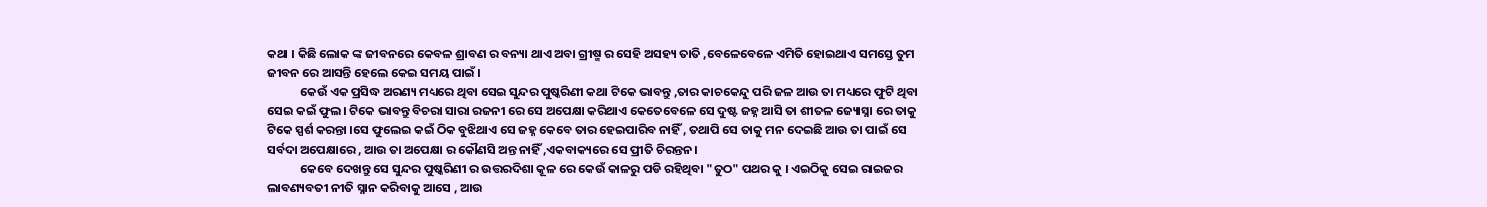କଥା । କିଛି ଲୋକ ଙ୍କ ଜୀବନରେ କେବଳ ଶ୍ରାବଣ ର ବନ୍ୟା ଥାଏ ଅବା ଗ୍ରୀଷ୍ମ ର ସେହି ଅସହ୍ୟ ତାତି ,ବେଳେବେଳେ ଏମିତି ହୋଇଥାଏ ସମସ୍ତେ ତୁମ ଜୀବନ ରେ ଆସନ୍ତି ହେଲେ କେଇ ସମୟ ପାଇଁ ।
            କେଉଁ ଏକ ପ୍ରସିଦ୍ଧ ଅରଣ୍ୟ ମଧ୍ୟରେ ଥିବା ସେଇ ସୁନ୍ଦର ପୁଷ୍କରିଣୀ କଥା ଟିକେ ଭାବନ୍ତୁ ,ତାର କାଚକେନ୍ଦୁ ପରି ଜଳ ଆଉ ତା ମଧ୍ୟରେ ଫୁଟି ଥିବା ସେଇ କଇଁ ଫୁଲ। ଟିକେ ଭାବନ୍ତୁ ବିଚରା ସାରା ରଜନୀ ରେ ସେ ଅପେକ୍ଷା କରିଥାଏ କେତେବେଳେ ସେ ଦୁଷ୍ଟ ଜହ୍ନ ଆସି ତା ଶୀତଳ ଜ୍ୟୋସ୍ନା ରେ ତାକୁ ଟିକେ ସ୍ପର୍ଶ କରନ୍ତା ।ସେ ଫୁଲେଇ କଇଁ ଠିକ ବୁଝିଥାଏ ସେ ଜହ୍ନ କେବେ ତାର ହେଇପାରିବ ନାହିଁ , ତଥାପି ସେ ତାକୁ ମନ ଦେଇଛି ଆଉ ତା ପାଇଁ ସେ ସର୍ବଦା ଅପେକ୍ଷାରେ , ଆଉ ତା ଅପେକ୍ଷା ର କୌଣସି ଅନ୍ତ ନାହିଁ ,ଏକବାକ୍ୟରେ ସେ ପ୍ରୀତି ଚିରନ୍ତନ।
            କେବେ ଦେଖନ୍ତୁ ସେ ସୁନ୍ଦର ପୁଷ୍କରିଣୀ ର ଉତ୍ତରଦିଶା କୂଳ ରେ କେଉଁ କାଳରୁ ପଡି ରହିଥିବା "ତୁଠ" ପଥର କୁ । ଏଇଠିକୁ ସେଇ ରାଇଜର ଲାବଣ୍ୟବତୀ ନୀତି ସ୍ନାନ କରିବାକୁ ଆସେ , ଆଉ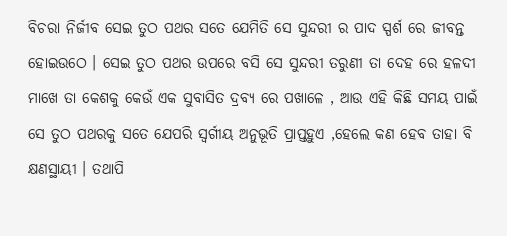ବିଚରା ନିର୍ଜୀବ ସେଇ ତୁଠ ପଥର ସତେ ଯେମିତି ସେ ସୁନ୍ଦରୀ ର ପାଦ ସ୍ପର୍ଶ ରେ ଜୀବନ୍ତ ହୋଇଉଠେ । ସେଇ ତୁଠ ପଥର ଉପରେ ବସି ସେ ସୁନ୍ଦରୀ ତରୁଣୀ ତା ଦେହ ରେ ହଳଦୀ ମାଖେ ତା କେଶକୁ କେଉଁ ଏକ ସୁବାସିତ ଦ୍ରବ୍ୟ ରେ ପଖାଳେ , ଆଉ ଏହି କିଛି ସମୟ ପାଇଁ ସେ ତୁଠ ପଥରକୁ ସତେ ଯେପରି ସ୍ବର୍ଗୀୟ ଅନୁଭୂତି ପ୍ରାପ୍ତହୁଏ ,ହେଲେ କଣ ହେବ ତାହା ବି କ୍ଷଣସ୍ଥାୟୀ । ତଥାପି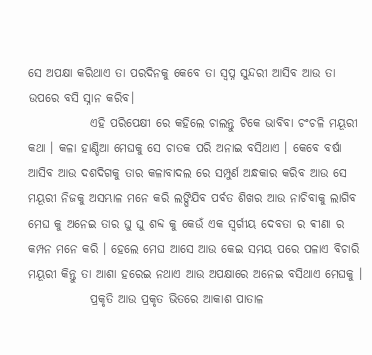ସେ ଅପକ୍ଷା କରିଥାଏ ତା ପରଦିନକୁ କେବେ ତା ସ୍ୱପ୍ନ ସୁନ୍ଦରୀ ଆସିବ ଆଉ ତା ଉପରେ ବସି ସ୍ନାନ କରିବ।
             ଏହି ପରିପେକ୍ଷୀ ରେ କହିଲେ ଚାଲନ୍ତୁ ଟିକେ ଭାବିବା ଚଂଚଳି ମୟୂରୀ କଥା । କଳା ହାଣ୍ଡିଆ ମେଘକୁ ସେ ଚାତକ ପରି ଅନାଇ ବସିଥାଏ । କେବେ ବର୍ଷା ଆସିବ ଆଉ ଦଶଦିଗକୁ ତାର କଳାବାଦଲ ରେ ସମ୍ପୁର୍ଣ ଅନ୍ଧକାର କରିବ ଆଉ ସେ ମୟୂରୀ ନିଜକୁ ଅସମ୍ଭାଳ ମନେ କରି ଲଙ୍ଘିଯିବ ପର୍ବତ ଶିଖର ଆଉ ନାଚିବାକୁ ଲାଗିବ ମେଘ କୁ ଅନେଇ ତାର ଘୁ ଘୁ ଶବ୍ଦ କୁ କେଉଁ ଏକ ସ୍ବର୍ଗୀୟ ଦେବତା ର ଵୀଣା ର କମ୍ପନ ମନେ କରି । ହେଲେ ମେଘ ଆସେ ଆଉ କେଇ ସମୟ ପରେ ପଳାଏ ବିଚାରି ମୟୂରୀ କିନ୍ତୁ ତା ଆଶା ହରେଇ ନଥାଏ ଆଉ ଅପକ୍ଷାରେ ଅନେଇ ବସିଥାଏ ମେଘକୁ ।
             ପ୍ରକୃତି ଆଉ ପ୍ରକୃତ ଭିତରେ ଆକାଶ ପାତାଳ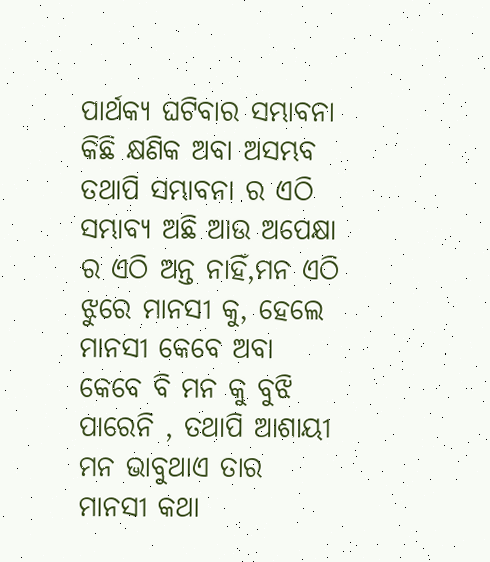ପାର୍ଥକ୍ୟ ଘଟିବାର ସମ୍ଭାବନା କିଛି କ୍ଷଣିକ ଅବା ଅସମ୍ଭବ ତଥାପି ସମ୍ଭାବନା ର ଏଠି ସମ୍ଭାବ୍ୟ ଅଛି ଆଉ ଅପେକ୍ଷା ର ଏଠି ଅନ୍ତ ନାହିଁ,ମନ ଏଠି ଝୁରେ ମାନସୀ କୁ, ହେଲେ ମାନସୀ କେବେ ଅବା କେବେ ବି ମନ କୁ ବୁଝି ପାରେନି , ତଥାପି ଆଶାୟୀ ମନ ଭାବୁଥାଏ ତାର ମାନସୀ କଥା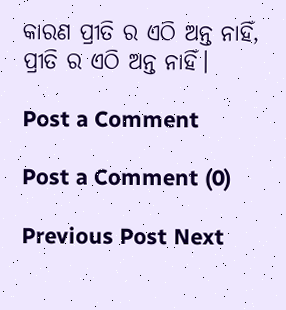କାରଣ ପ୍ରୀତି ର ଏଠି ଅନ୍ତ ନାହିଁ, ପ୍ରୀତି ର ଏଠି ଅନ୍ତ ନାହିଁ।

Post a Comment

Post a Comment (0)

Previous Post Next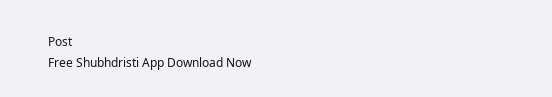Post
Free Shubhdristi App Download Now